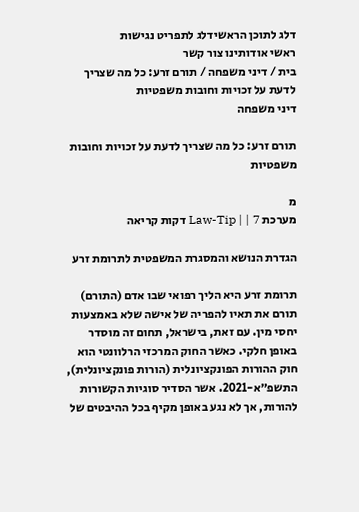דלג לתוכן הראשידלג לתפריט נגישות
ראשי אודותינו צור קשר
בית / דיני משפחה / תורם זרע: כל מה שצריך לדעת על זכויות וחובות משפטיות
דיני משפחה

תורם זרע: כל מה שצריך לדעת על זכויות וחובות משפטיות

מ
מערכת Law-Tip | | 7 דקות קריאה

הגדרת הנושא והמסגרת המשפטית לתרומת זרע

תרומת זרע היא הליך רפואי שבו אדם (התורם) תורם את תאיו להפריה של אישה שלא באמצעות יחסי מין. עם זאת, בישראל, תחום זה מוסדר באופן חלקי. כאשר החוק המרכזי הרלוונטי הוא חוק ההורות הפונקציונלית (הורות פונקציונלית), התשפ״א-2021. אשר הסדיר סוגיות הקשורות להורות, אך לא נגע באופן מקיף בכל ההיבטים של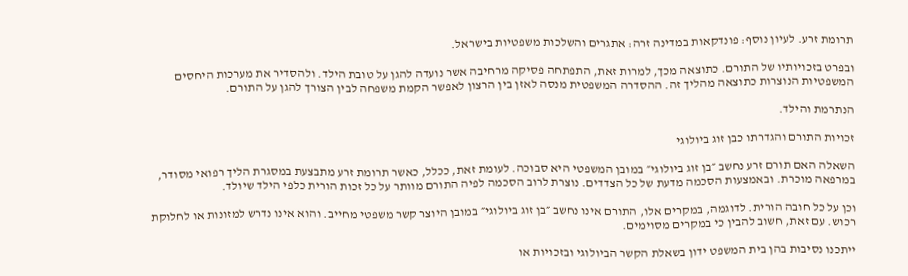תרומת זרע. לעיון נוסף: פונדקאות במדינה זרה: אתגרים והשלכות משפטיות בישראל.

ובפרט בזכויותיו של התורם. כתוצאה מכך, למרות זאת, התפתחה פסיקה מרחיבה אשר נועדה להגן על טובת הילד. ולהסדיר את מערכות היחסים המשפטיות הנוצרות כתוצאה מהליך זה. ההסדרה המשפטית מנסה לאזן בין הרצון לאפשר הקמת משפחה לבין הצורך להגן על התורם.

הנתרמת והילד.

זכויות התורם והגדרתו כבן זוג ביולוגי

השאלה האם תורם זרע נחשב ״בן זוג ביולוגי״ במובן המשפטי היא סבוכה. לעומת זאת, ככלל, כאשר תרומת זרע מתבצעת במסגרת הליך רפואי מסודר, במרפאה מוכרת. ובאמצעות הסכמה מדעת של כל הצדדים. נוצרת לרוב הסכמה לפיה התורם מוותר על כל זכות הורית כלפי הילד שיולד.

וכן על כל חובה הורית. לדוגמה, במקרים אלו, התורם אינו נחשב ״בן זוג ביולוגי״ במובן היוצר קשר משפטי מחייב. והוא אינו נדרש למזונות או לחלוקת רכוש. עם זאת, חשוב להבין כי במקרים מסוימים.

ייתכנו נסיבות בהן בית המשפט ידון בשאלת הקשר הביולוגי ובזכויות או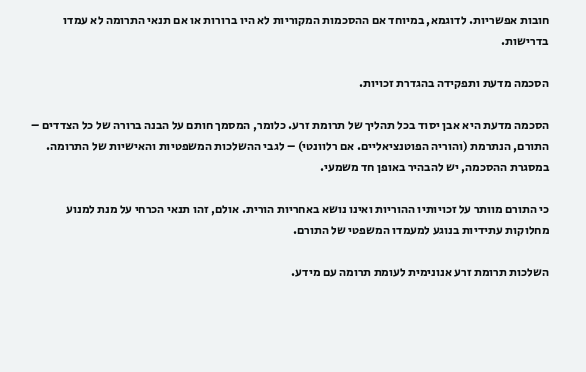חובות אפשריות. לדוגמא, במיוחד אם ההסכמות המקוריות לא היו ברורות או אם תנאי התרומה לא עמדו בדרישות.

הסכמה מדעת ותפקידה בהגדרת זכויות.

הסכמה מדעת היא אבן יסוד בכל תהליך של תרומת זרע. כלומר, המסמך חותם על הבנה ברורה של כל הצדדים – התורם, הנתרמת (והוריה הפוטנציאליים. אם רלוונטי) – לגבי ההשלכות המשפטיות והאישיות של התרומה. במסגרת ההסכמה, יש להבהיר באופן חד משמעי.

כי התורם מוותר על זכויותיו ההוריות ואינו נושא באחריות הורית. אולם, זהו תנאי הכרחי על מנת למנוע מחלוקות עתידיות בנוגע למעמדו המשפטי של התורם.

השלכות תרומת זרע אנונימית לעומת תרומה עם מידע.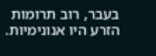בעבר, רוב תרומות הזרע היו אנונימיות.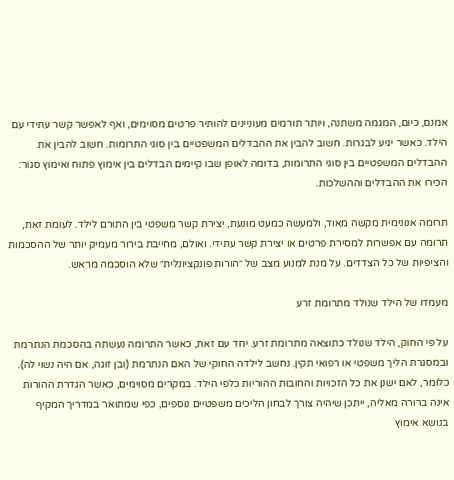אמנם, כיום, המגמה משתנה, ויותר תורמים מעוניינים להותיר פרטים מסוימים, ואף לאפשר קשר עתידי עם הילד. כאשר יגיע לבגרות. חשוב להבין את ההבדלים המשפטיים בין סוגי התרומות. חשוב להבין את ההבדלים המשפטיים בין סוגי התרומות, בדומה לאופן שבו קיימים הבדלים בין אימוץ פתוח ואימוץ סגור: הכירו את ההבדלים וההשלכות.

תרומה אנונימית מקשה מאוד, ולמעשה כמעט מונעת, יצירת קשר משפטי בין התורם לילד. לעומת זאת, תרומה עם אפשרות למסירת פרטים או יצירת קשר עתידי. ואולם, מחייבת בירור מעמיק יותר של ההסכמות והציפיות של כל הצדדים. על מנת למנוע מצב של ״הורות פונקציונלית״ שלא הוסכמה מראש.

מעמדו של הילד שנולד מתרומת זרע

על פי החוק, הילד שנולד כתוצאה מתרומת זרע. יחד עם זאת, כאשר התרומה נעשתה בהסכמת הנתרמת ובמסגרת הליך משפטי או רפואי תקין. נחשב לילדה החוקי של האם הנתרמת (ובן זוגה, אם היה נשוי לה). כלומר, לאם ישנן את כל הזכויות והחובות ההוריות כלפי הילד. במקרים מסוימים, כאשר הגדרת ההורות אינה ברורה מאליה, ייתכן שיהיה צורך לבחון הליכים משפטיים נוספים, כפי שמתואר במדריך המקיף בנושא אימוץ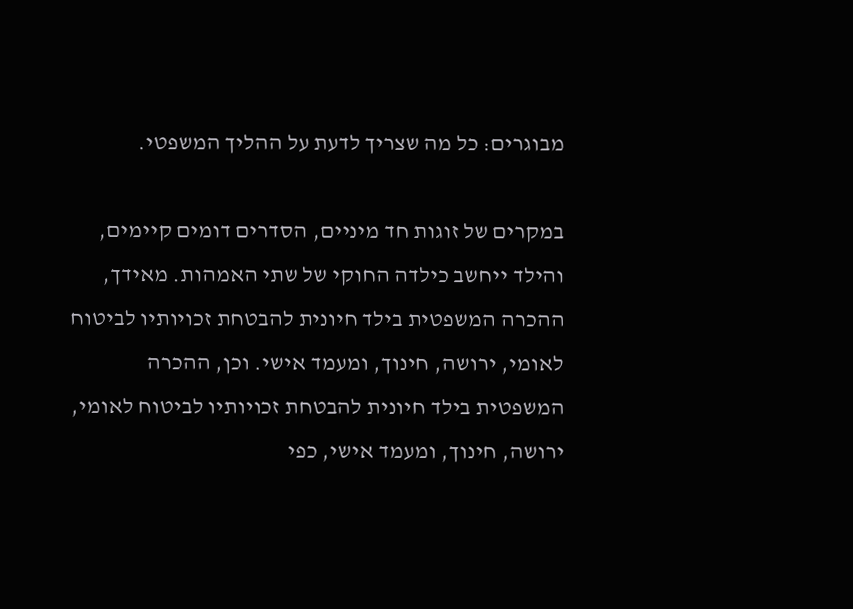מבוגרים: כל מה שצריך לדעת על ההליך המשפטי.

במקרים של זוגות חד מיניים, הסדרים דומים קיימים, והילד ייחשב כילדה החוקי של שתי האמהות. מאידך, ההכרה המשפטית בילד חיונית להבטחת זכויותיו לביטוח לאומי, ירושה, חינוך, ומעמד אישי. וכן, ההכרה המשפטית בילד חיונית להבטחת זכויותיו לביטוח לאומי, ירושה, חינוך, ומעמד אישי, כפי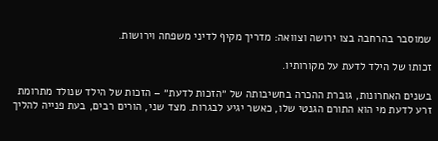שמוסבר בהרחבה בצו ירושה וצוואה: מדריך מקיף לדיני משפחה וירושות.

זכותו של הילד לדעת על מקורותיו.

בשנים האחרונות, גוברת ההכרה בחשיבותה של ״הזכות לדעת״ – הזכות של הילד שנולד מתרומת זרע לדעת מי הוא התורם הגנטי שלו, כאשר יגיע לבגרות. מצד שני, הורים רבים, בעת פנייה להליך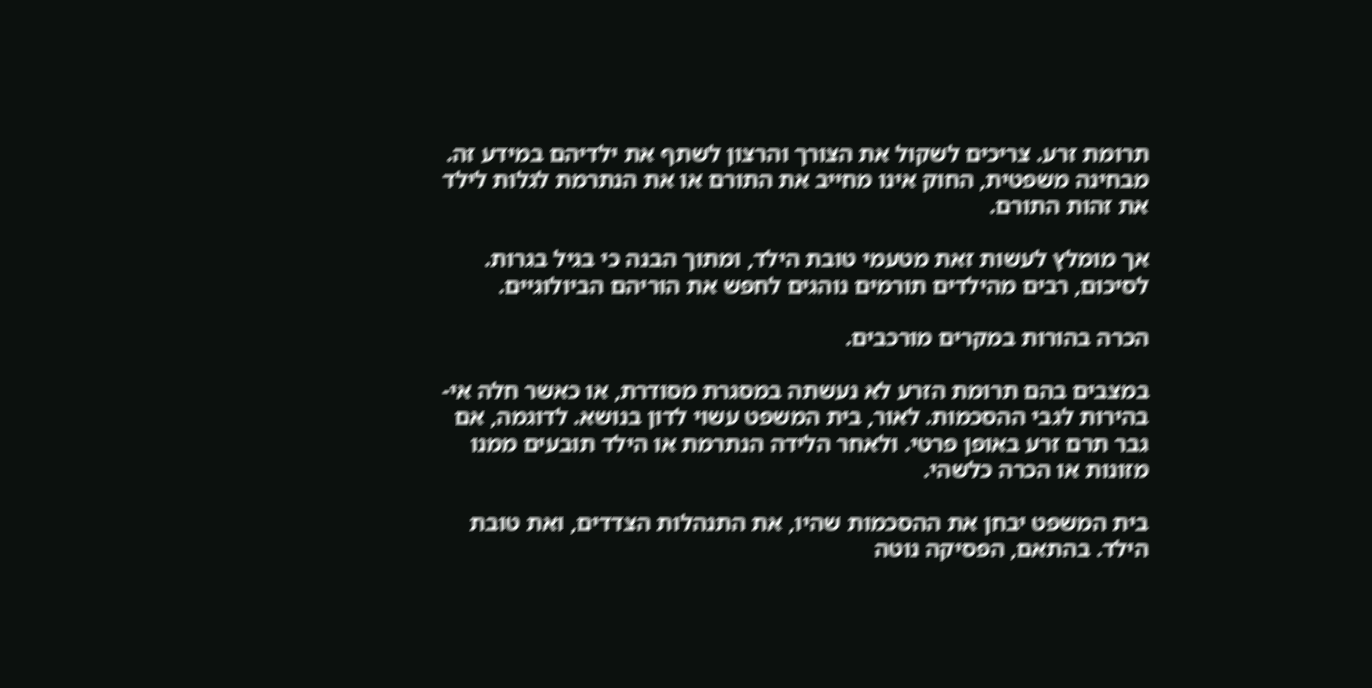תרומת זרע. צריכים לשקול את הצורך והרצון לשתף את ילדיהם במידע זה. מבחינה משפטית, החוק אינו מחייב את התורם או את הנתרמת לגלות לילד את זהות התורם.

אך מומלץ לעשות זאת מטעמי טובת הילד, ומתוך הבנה כי בגיל בגרות. לסיכום, רבים מהילדים תורמים נוהגים לחפש את הוריהם הביולוגיים.

הכרה בהורות במקרים מורכבים.

במצבים בהם תרומת הזרע לא נעשתה במסגרת מסודרת, או כאשר חלה אי-בהירות לגבי ההסכמות. לאור, בית המשפט עשוי לדון בנושא. לדוגמה, אם גבר תרם זרע באופן פרטי. ולאחר הלידה הנתרמת או הילד תובעים ממנו מזונות או הכרה כלשהי.

בית המשפט יבחן את ההסכמות שהיו, את התנהלות הצדדים, ואת טובת הילד. בהתאם, הפסיקה נוטה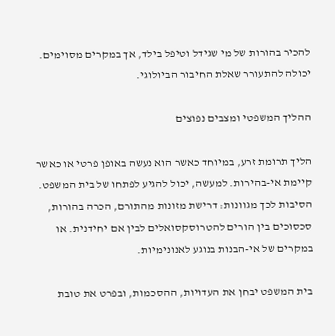להכיר בהורות של מי שגידל וטיפל בילד, אך במקרים מסוימים. יכולה להתעורר שאלת החיבור הביולוגי.

ההליך המשפטי ומצבים נפוצים

הליך תרומת זרע, במיוחד כאשר הוא נעשה באופן פרטי או כאשר קיימת אי-בהירות. למעשה, יכול להגיע לפתחו של בית המשפט. הסיבות לכך מגוונות: דרישת מזונות מהתורם, הכרה בהורות, סכסוכים בין הורים להטרוסקסואלים לבין אם יחידנית. או במקרים של אי-הבנות בנוגע לאנונימיות.

בית המשפט יבחן את העדויות, ההסכמות, ובפרט את טובת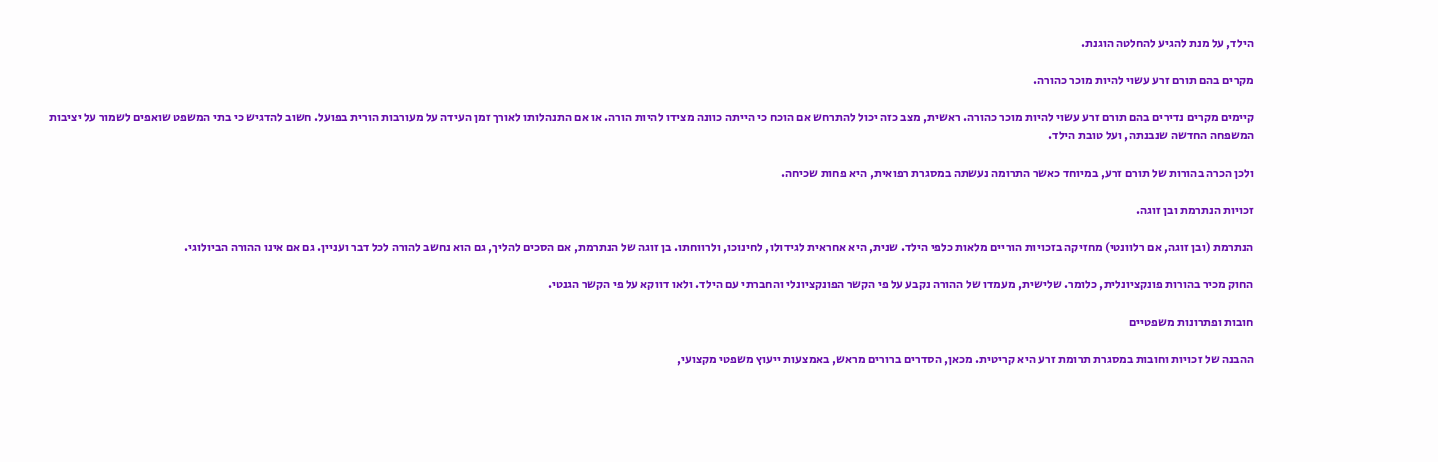הילד, על מנת להגיע להחלטה הוגנת.

מקרים בהם תורם זרע עשוי להיות מוכר כהורה.

קיימים מקרים נדירים בהם תורם זרע עשוי להיות מוכר כהורה. ראשית, מצב כזה יכול להתרחש אם הוכח כי הייתה כוונה מצידו להיות הורה. או אם התנהלותו לאורך זמן העידה על מעורבות הורית בפועל. חשוב להדגיש כי בתי המשפט שואפים לשמור על יציבות המשפחה החדשה שנבנתה, ועל טובת הילד.

ולכן הכרה בהורות של תורם זרע, במיוחד כאשר התרומה נעשתה במסגרת רפואית, היא פחות שכיחה.

זכויות הנתרמת ובן זוגה.

הנתרמת (ובן זוגה, אם רלוונטי) מחזיקה בזכויות הוריים מלאות כלפי הילד. שנית, היא אחראית לגידולו, לחינוכו, ולרווחתו. בן זוגה של הנתרמת, אם הסכים להליך, גם הוא נחשב להורה לכל דבר ועניין. גם אם אינו ההורה הביולוגי.

החוק מכיר בהורות פונקציונלית, כלומר. שלישית, מעמדו של ההורה נקבע על פי הקשר הפונקציונלי והחברתי עם הילד. ולאו דווקא על פי הקשר הגנטי.

חובות ופתרונות משפטיים

ההבנה של זכויות וחובות במסגרת תרומת זרע היא קריטית. מכאן, הסדרים ברורים מראש, באמצעות ייעוץ משפטי מקצועי,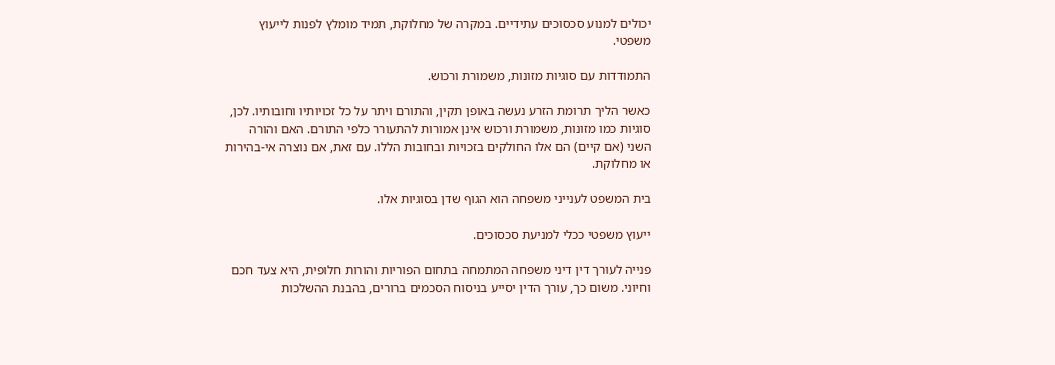יכולים למנוע סכסוכים עתידיים. במקרה של מחלוקת, תמיד מומלץ לפנות לייעוץ משפטי.

התמודדות עם סוגיות מזונות, משמורת ורכוש.

כאשר הליך תרומת הזרע נעשה באופן תקין, והתורם ויתר על כל זכויותיו וחובותיו. לכן, סוגיות כמו מזונות, משמורת ורכוש אינן אמורות להתעורר כלפי התורם. האם והורה השני (אם קיים) הם אלו החולקים בזכויות ובחובות הללו. עם זאת, אם נוצרה אי-בהירות או מחלוקת.

בית המשפט לענייני משפחה הוא הגוף שדן בסוגיות אלו.

ייעוץ משפטי ככלי למניעת סכסוכים.

פנייה לעורך דין דיני משפחה המתמחה בתחום הפוריות והורות חלופית, היא צעד חכם וחיוני. משום כך, עורך הדין יסייע בניסוח הסכמים ברורים, בהבנת ההשלכות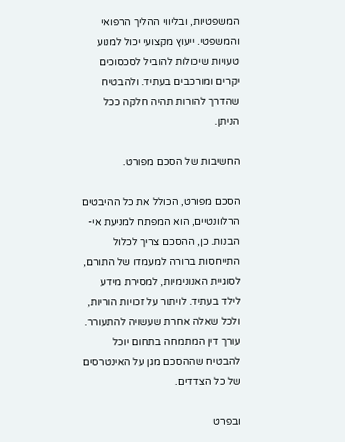המשפטיות, ובליווי ההליך הרפואי והמשפטי. ייעוץ מקצועי יכול למנוע טעויות שיכולות להוביל לסכסוכים יקרים ומורכבים בעתיד. ולהבטיח שהדרך להורות תהיה חלקה ככל הניתן.

החשיבות של הסכם מפורט.

הסכם מפורט, הכולל את כל ההיבטים הרלוונטיים, הוא המפתח למניעת אי-הבנות. כן, ההסכם צריך לכלול התייחסות ברורה למעמדו של התורם, לסוגיית האנונימיות, למסירת מידע לילד בעתיד. לויתור על זכויות הוריות, ולכל שאלה אחרת שעשויה להתעורר. עורך דין המתמחה בתחום יוכל להבטיח שההסכם מגן על האינטרסים של כל הצדדים.

ובפרט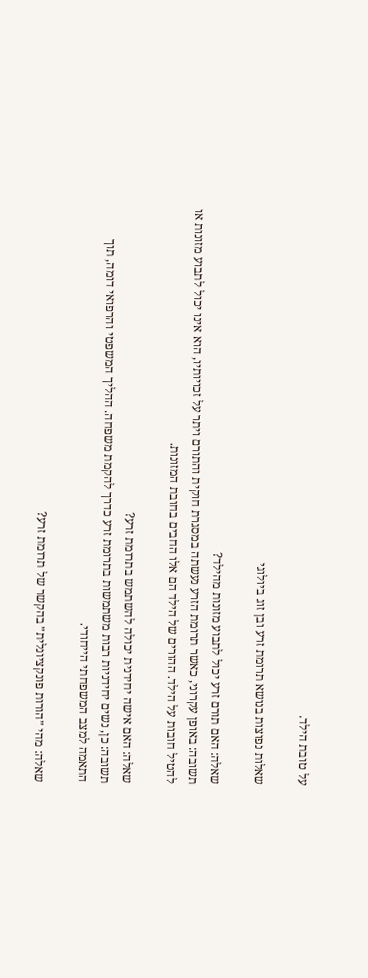על טובת הילד.

שאלות נפוצות בנושא תרומת זרע ובן זוג ביולוגי

שאלה: האם תורם זרע יכול לתבוע מזונות מהילד?
תשובה: באופן עקרוני, כאשר תרומת הזרע נעשתה במסגרת חוקית והתורם ויתר על זכויותיו, הוא אינו יכול לתבוע מזונות או להטיל חובות על הילד. ההורים של הילד הם אלו החבים בחובת המזונות.

שאלה: האם אישה יחידנית יכולה להשתמש בתרומת זרע?
תשובה: כן, נשים יחידניות רבות משתמשות בתרומת זרע כדרך להקמת משפחה. ההליך המשפטי והרפואי דומה, תוך התאמה למצב המשפחתי הייחודי.

שאלה: מהי ״הורות פונקציונלית״ בהקשר של תרומת זרע?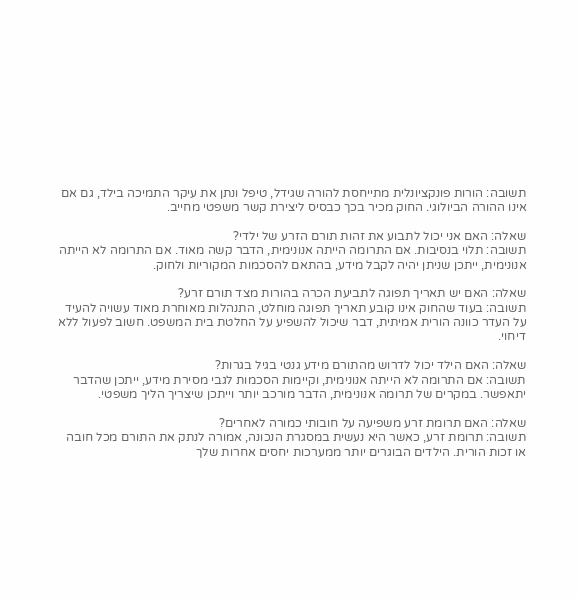תשובה: הורות פונקציונלית מתייחסת להורה שגידל, טיפל ונתן את עיקר התמיכה בילד, גם אם אינו ההורה הביולוגי. החוק מכיר בכך כבסיס ליצירת קשר משפטי מחייב.

שאלה: האם אני יכול לתבוע את זהות תורם הזרע של ילדי?
תשובה: תלוי בנסיבות. אם התרומה הייתה אנונימית, הדבר קשה מאוד. אם התרומה לא הייתה אנונימית, ייתכן שניתן יהיה לקבל מידע, בהתאם להסכמות המקוריות ולחוק.

שאלה: האם יש תאריך תפוגה לתביעת הכרה בהורות מצד תורם זרע?
תשובה: בעוד שהחוק אינו קובע תאריך תפוגה מוחלט, התנהלות מאוחרת מאוד עשויה להעיד על העדר כוונה הורית אמיתית, דבר שיכול להשפיע על החלטת בית המשפט. חשוב לפעול ללא דיחוי.

שאלה: האם הילד יכול לדרוש מהתורם מידע גנטי בגיל בגרות?
תשובה: אם התרומה לא הייתה אנונימית, וקיימות הסכמות לגבי מסירת מידע, ייתכן שהדבר יתאפשר. במקרים של תרומה אנונימית, הדבר מורכב יותר וייתכן שיצריך הליך משפטי.

שאלה: האם תרומת זרע משפיעה על חובותי כמורה לאחרים?
תשובה: תרומת זרע, כאשר היא נעשית במסגרת הנכונה, אמורה לנתק את התורם מכל חובה או זכות הורית. הילדים הבוגרים יותר ממערכות יחסים אחרות שלך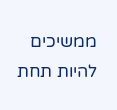ממשיכים להיות תחת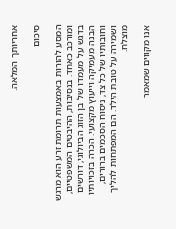אחריותך המלאה.

סיכום

המסע להורות באמצעות תרומת זרע הוא מרגש ומורכב כאחד. בנסיבות, ההיבטים המשפטיים, בדגש על מעמדו של בן הזוג הביולוגי, דורשים הבנה מעמיקה וייעוץ מקצועי. הכרה בזכויותיו וחובותיו של כל צד, ניסוח הסכמים ברורים, ושמירה על טובת הילד. הם המפתחות להליך מוצלח.

אנו מקווים שמאמר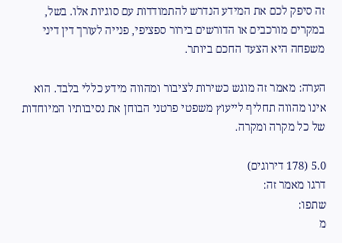זה סיפק לכם את המידע הנדרש להתמודדות עם סוגיות אלו. בשל, במקרים מורכבים או הדורשים בירור ספציפי, פנייה לעורך דין דיני משפחה היא הצעד החכם ביותר.

הערה: מאמר זה מוגש כשירות לציבור ומהווה מידע כללי בלבד. הוא אינו מהווה תחליף לייעוץ משפטי פרטני הבוחן את נסיבותיו המיוחדות של כל מקרה ומקרה.

5.0 (178 דירוגים)
דרגו מאמר זה:
שתפו:
מ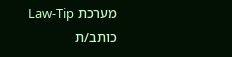מערכת Law-Tip
כותב/ת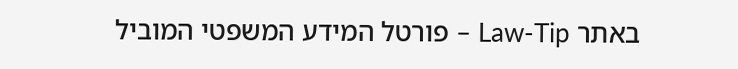באתר Law-Tip – פורטל המידע המשפטי המוביל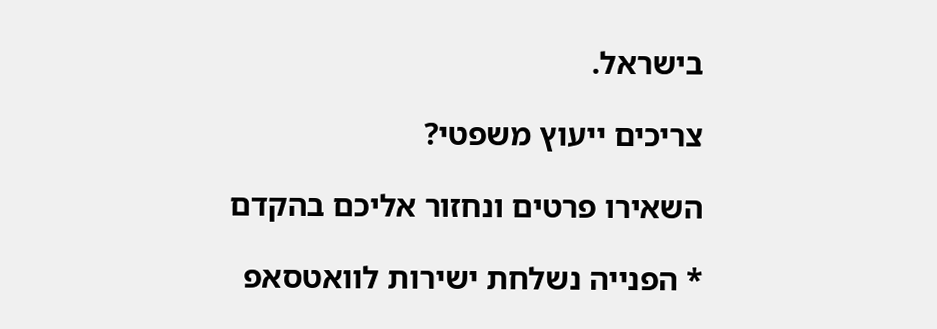בישראל.

צריכים ייעוץ משפטי?

השאירו פרטים ונחזור אליכם בהקדם

* הפנייה נשלחת ישירות לוואטסאפ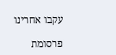עקבו אחרינו

פרסומת